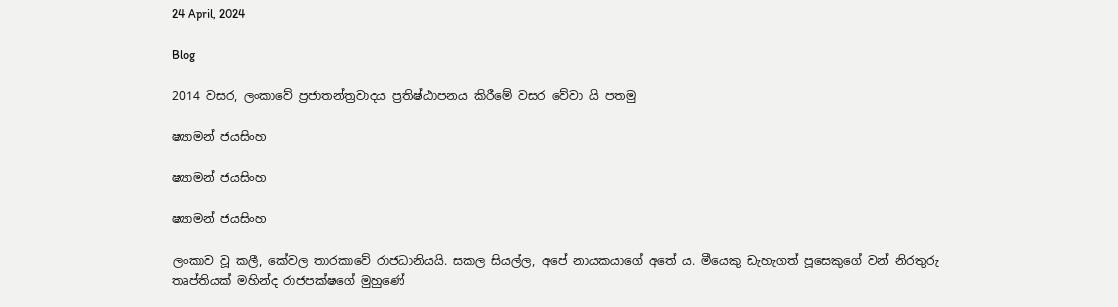24 April, 2024

Blog

2014 වසර, ලංකාවේ ප්‍රජාතන්ත්‍රවාදය ප්‍රතිෂ්ඨාපනය කිරීමේ වසර වේවා යි පතමු

ෂ්‍යාමන් ජයසිංහ

ෂ්‍යාමන් ජයසිංහ

ෂ්‍යාමන් ජයසිංහ

ලංකාව වූ කලී, කේවල තාරකාවේ රාජධානියයි. සකල සියල්ල, අපේ නායකයාගේ අතේ ය. මීයෙකු ඩැහැගත් පූසෙකුගේ වන් නිරතුරු තෘප්තියක් මහින්ද රාජපක්ෂගේ මුහුණේ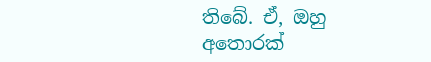තිබේ. ඒ, ඔහු අතොරක්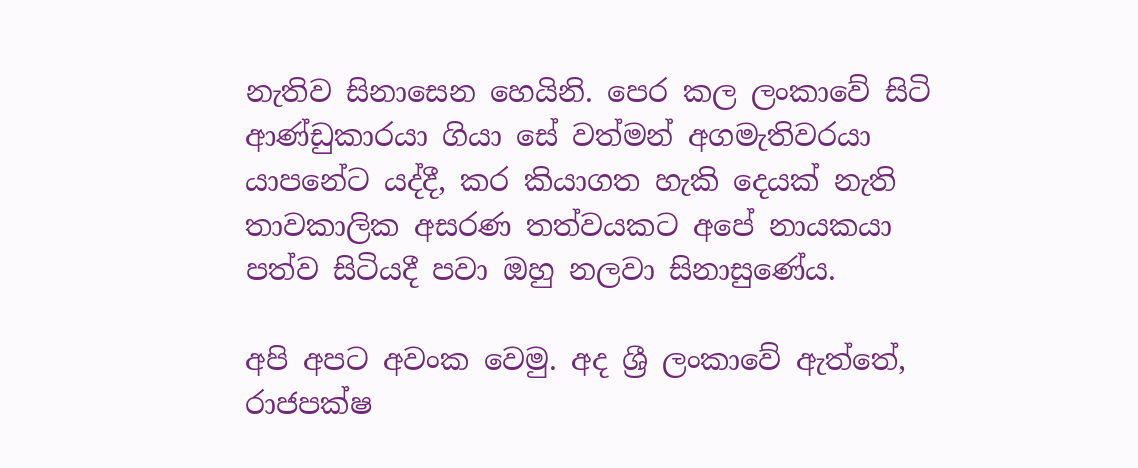නැතිව සිනාසෙන හෙයිනි. පෙර කල ලංකාවේ සිටි ආණ්ඩුකාරයා ගියා සේ වත්මන් අගමැතිවරයා යාපනේට යද්දී, කර කියාගත හැකි දෙයක් නැති තාවකාලික අසරණ තත්වයකට අපේ නායකයා පත්ව සිටියදී පවා ඔහු නලවා සිනාසුණේය.

අපි අපට අවංක වෙමු. අද ශ්‍රී ලංකාවේ ඇත්තේ, රාජපක්ෂ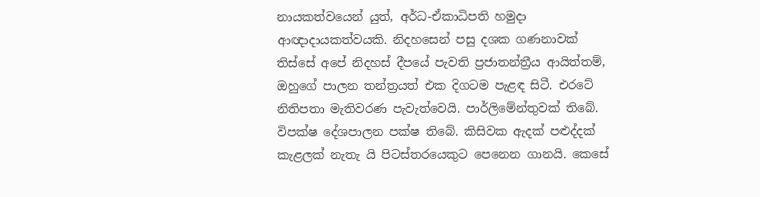නායකත්වයෙන් යුත්, අර්ධ-ඒකාධිපති හමුදා ආඥාදායකත්වයකි. නිදහසෙන් පසු දශක ගණනාවක් තිස්සේ අපේ නිදහස් දීපයේ පැවති ප්‍රජාතන්ත්‍රීය ආයිත්තම්, ඔහුගේ පාලන තන්ත්‍රයත් එක දිගටම පැළඳ සිටී. එරටේ නිතිපතා මැතිවරණ පැවැත්වෙයි. පාර්ලිමේන්තුවක් තිබේ. විපක්ෂ දේශපාලන පක්ෂ තිබේ. කිසිවක ඇදක් පළුද්දක් කැළලක් නැතැ යි පිටස්තරයෙකුට පෙනෙන ගානයි. කෙසේ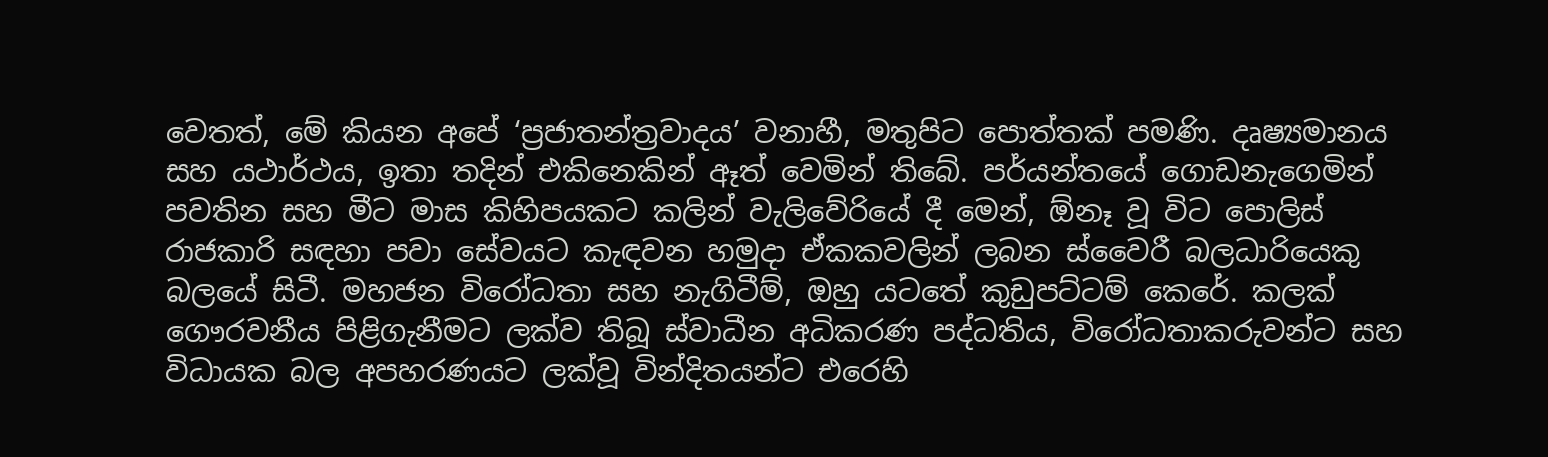වෙතත්, මේ කියන අපේ ‘ප්‍රජාතන්ත්‍රවාදය’ වනාහී, මතුපිට පොත්තක් පමණි. දෘෂ්‍යමානය සහ යථාර්ථය, ඉතා තදින් එකිනෙකින් ඈත් වෙමින් තිබේ. පර්යන්තයේ ගොඩනැගෙමින් පවතින සහ මීට මාස කිහිපයකට කලින් වැලිවේරියේ දී මෙන්, ඕනෑ වූ විට පොලිස් රාජකාරි සඳහා පවා සේවයට කැඳවන හමුදා ඒකකවලින් ලබන ස්වෛරී බලධාරියෙකු බලයේ සිටී. මහජන විරෝධතා සහ නැගිටීම්, ඔහු යටතේ කුඩුපට්ටම් කෙරේ. කලක් ගෞරවනීය පිළිගැනීමට ලක්ව තිබූ ස්වාධීන අධිකරණ පද්ධතිය, විරෝධතාකරුවන්ට සහ විධායක බල අපහරණයට ලක්වූ වින්දිතයන්ට එරෙහි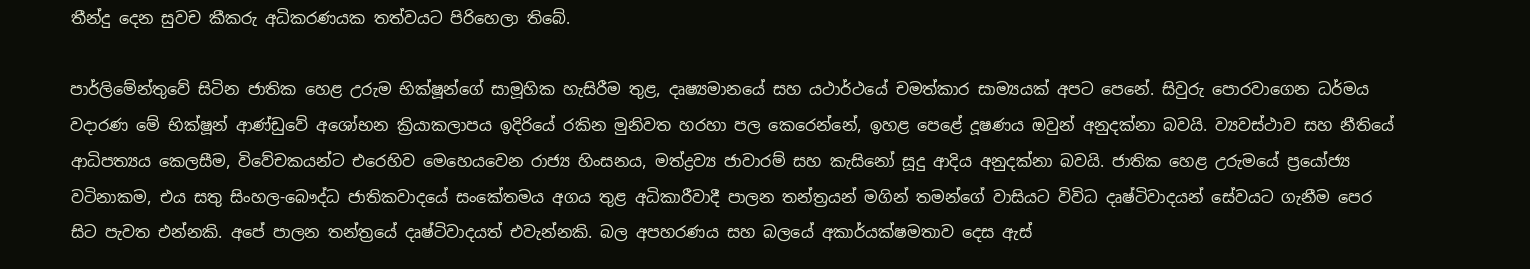තීන්දු දෙන සුවච කීකරු අධිකරණයක තත්වයට පිරිහෙලා තිබේ.

පාර්ලිමේන්තුවේ සිටින ජාතික හෙළ උරුම භික්ෂූන්ගේ සාමූහික හැසිරීම තුළ, දෘෂ්‍යමානයේ සහ යථාර්ථයේ චමත්කාර සාම්‍යයක් අපට පෙනේ. සිවුරු පොරවාගෙන ධර්මය වදාරණ මේ භික්ෂූන් ආණ්ඩුවේ අශෝභන ක්‍රියාකලාපය ඉදිරියේ රකින මුනිවත හරහා පල කෙරෙන්නේ, ඉහළ පෙළේ දූෂණය ඔවුන් අනුදක්නා බවයි. ව්‍යවස්ථාව සහ නීතියේ ආධිපත්‍යය කෙලසීම, විවේචකයන්ට එරෙහිව මෙහෙයවෙන රාජ්‍ය හිංසනය, මත්ද්‍රව්‍ය ජාවාරම් සහ කැසිනෝ සූදු ආදිය අනුදක්නා බවයි. ජාතික හෙළ උරුමයේ ප්‍රයෝජ්‍ය වටිනාකම, එය සතු සිංහල-බෞද්ධ ජාතිකවාදයේ සංකේතමය අගය තුළ අධිකාරීවාදී පාලන තන්ත්‍රයන් මගින් තමන්ගේ වාසියට විවිධ දෘෂ්ටිවාදයන් සේවයට ගැනීම පෙර සිට පැවත එන්නකි. අපේ පාලන තන්ත්‍රයේ දෘෂ්ටිවාදයත් එවැන්නකි. බල අපහරණය සහ බලයේ අකාර්යක්ෂමතාව දෙස ඇස්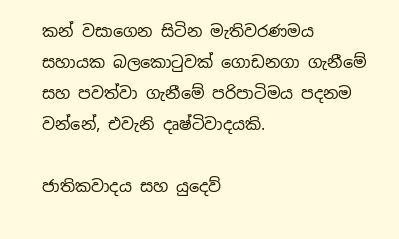කන් වසාගෙන සිටින මැතිවරණමය සහායක බලකොටුවක් ගොඩනගා ගැනීමේ සහ පවත්වා ගැනීමේ පරිපාටිමය පදනම වන්නේ, එවැනි දෘෂ්ටිවාදයකි.

ජාතිකවාදය සහ යුදෙව්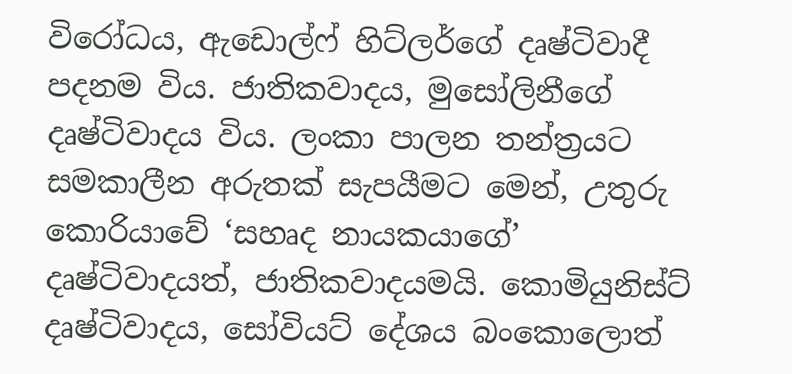විරෝධය, ඇඩොල්ෆ් හිට්ලර්ගේ දෘෂ්ටිවාදී පදනම විය. ජාතිකවාදය, මුසෝලිනීගේ දෘෂ්ටිවාදය විය. ලංකා පාලන තන්ත්‍රයට සමකාලීන අරුතක් සැපයීමට මෙන්, උතුරු කොරියාවේ ‘සහෘද නායකයාගේ’ දෘෂ්ටිවාදයත්, ජාතිකවාදයමයි. කොමියුනිස්ට් දෘෂ්ටිවාදය, සෝවියට් දේශය බංකොලොත්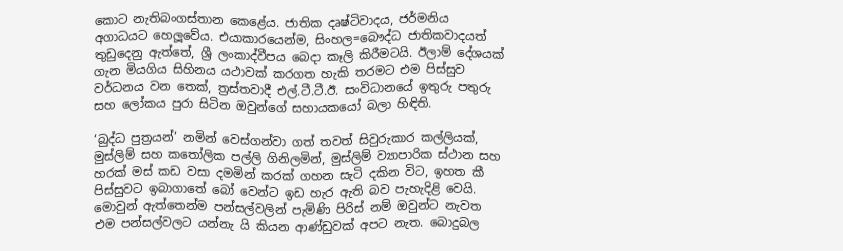කොට නැතිබංගස්තාන කෙළේය. ජාතික දෘෂ්ටිවාදය, ජර්මනිය අගාධයට හෙලූවේය. එයාකාරයෙන්ම, සිංහල=බෞද්ධ ජාතිකවාදයත් තුඩුදෙනු ඇත්තේ, ශ්‍රී ලංකාද්වීපය බෙදා කෑලි කිරීමටයි. ඊලාම් දේශයක් ගැන මියගිය සිහිනය යථාවක් කරගත හැකි තරමට එම පිස්සුව වර්ධනය වන තෙක්, ත්‍රස්තවාදී එල්.ටී.ටී.ඊ. සංවිධානයේ ඉතුරු පතුරු සහ ලෝකය පුරා සිටින ඔවුන්ගේ සහායකයෝ බලා හිඳිති.

‘බුද්ධ පුත්‍රයන්’ නමින් වෙස්ගන්වා ගත් තවත් සිවුරුකාර කල්ලියක්, මුස්ලිම් සහ කතෝලික පල්ලි ගිනිලමින්, මුස්ලිම් ව්‍යාපාරික ස්ථාන සහ හරක් මස් කඩ වසා දමමින් කරක් ගහන සැටි දකින විට, ඉහත කී පිස්සුවට ඉබාගාතේ බෝ වෙන්ට ඉඩ හැර ඇති බව පැහැදිළි වෙයි. මොවුන් ඇත්තෙන්ම පන්සල්වලින් පැමිණි පිරිස් නම් ඔවුන්ට නැවත එම පන්සල්වලට යන්නැ යි කියන ආණ්ඩුවක් අපට නැත. බොදුබල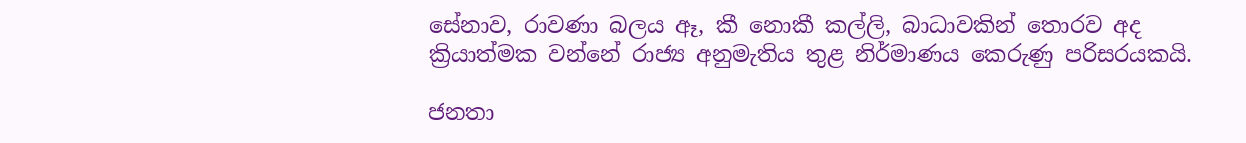සේනාව, රාවණා බලය ඈ, කී නොකී කල්ලි, බාධාවකින් තොරව අද ක්‍රියාත්මක වන්නේ රාජ්‍ය අනුමැතිය තුළ නිර්මාණය කෙරුණු පරිසරයකයි.

ජනතා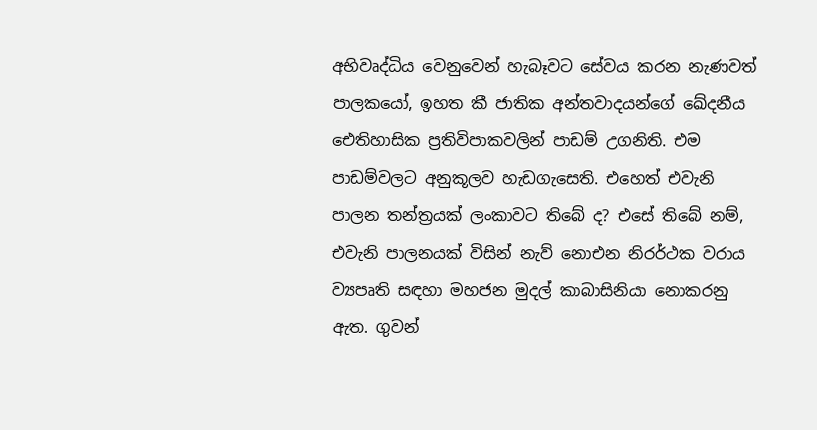අභිවෘද්ධිය වෙනුවෙන් හැබෑවට සේවය කරන නැණවත් පාලකයෝ, ඉහත කී ජාතික අන්තවාදයන්ගේ ඛේදනීය ඓතිහාසික ප්‍රතිවිපාකවලින් පාඩම් උගනිති. එම පාඩම්වලට අනුකූලව හැඩගැසෙති. එහෙත් එවැනි පාලන තන්ත්‍රයක් ලංකාවට තිබේ ද? එසේ තිබේ නම්, එවැනි පාලනයක් විසින් නැව් නොඑන නිරර්ථක වරාය ව්‍යපෘති සඳහා මහජන මුදල් කාබාසිනියා නොකරනු ඇත. ගුවන්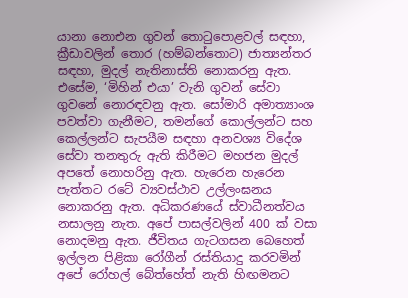යානා නොඑන ගුවන් තොටුපොළවල් සඳහා, ක්‍රීඩාවලින් තොර (හම්බන්තොට) ජාත්‍යන්තර සඳහා, මුදල් නැතිනාස්ති නොකරනු ඇත. එසේම, ‘මිහින් එයා’ වැනි ගුවන් සේවා ගුවනේ නොරඳවනු ඇත. සෝමාරි අමාත්‍යාංශ පවත්වා ගැනීමට, තමන්ගේ කොල්ලන්ට සහ කෙල්ලන්ට සැපයීම සඳහා අනවශ්‍ය විදේශ සේවා තනතුරු ඇති කිරීමට මහජන මුදල් අපතේ නොහරිනු ඇත. හැරෙන හැරෙන පැත්තට රටේ ව්‍යවස්ථාව උල්ලංඝනය නොකරනු ඇත. අධිකරණයේ ස්වාධීනත්වය නසාලනු නැත. අපේ පාසල්වලින් 400 ක් වසා නොදමනු ඇත. ජීවිතය ගැටගසන බෙහෙත් ඉල්ලන පිළිකා රෝගීන් රස්තියාදු කරවමින් අපේ රෝහල් බේත්හේත් නැති හිඟමනට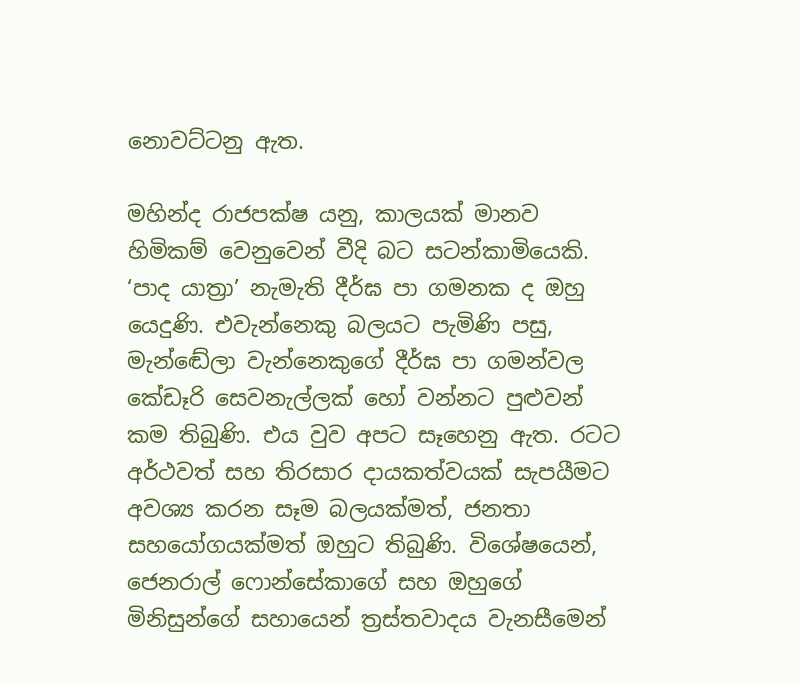නොවට්ටනු ඇත.

මහින්ද රාජපක්ෂ යනු, කාලයක් මානව හිමිකම් වෙනුවෙන් වීදි බට සටන්කාමියෙකි. ‘පාද යාත්‍රා’ නැමැති දීර්ඝ පා ගමනක ද ඔහු යෙදුණි. එවැන්නෙකු බලයට පැමිණි පසු, මැන්ඬේලා වැන්නෙකුගේ දීර්ඝ පා ගමන්වල කේඩෑරි සෙවනැල්ලක් හෝ වන්නට පුළුවන් කම තිබුණි. එය වුව අපට සෑහෙනු ඇත. රටට අර්ථවත් සහ තිරසාර දායකත්වයක් සැපයීමට අවශ්‍ය කරන සෑම බලයක්මත්, ජනතා සහයෝගයක්මත් ඔහුට තිබුණි. විශේෂයෙන්, ජෙනරාල් ෆොන්සේකාගේ සහ ඔහුගේ මිනිසුන්ගේ සහායෙන් ත්‍රස්තවාදය වැනසීමෙන්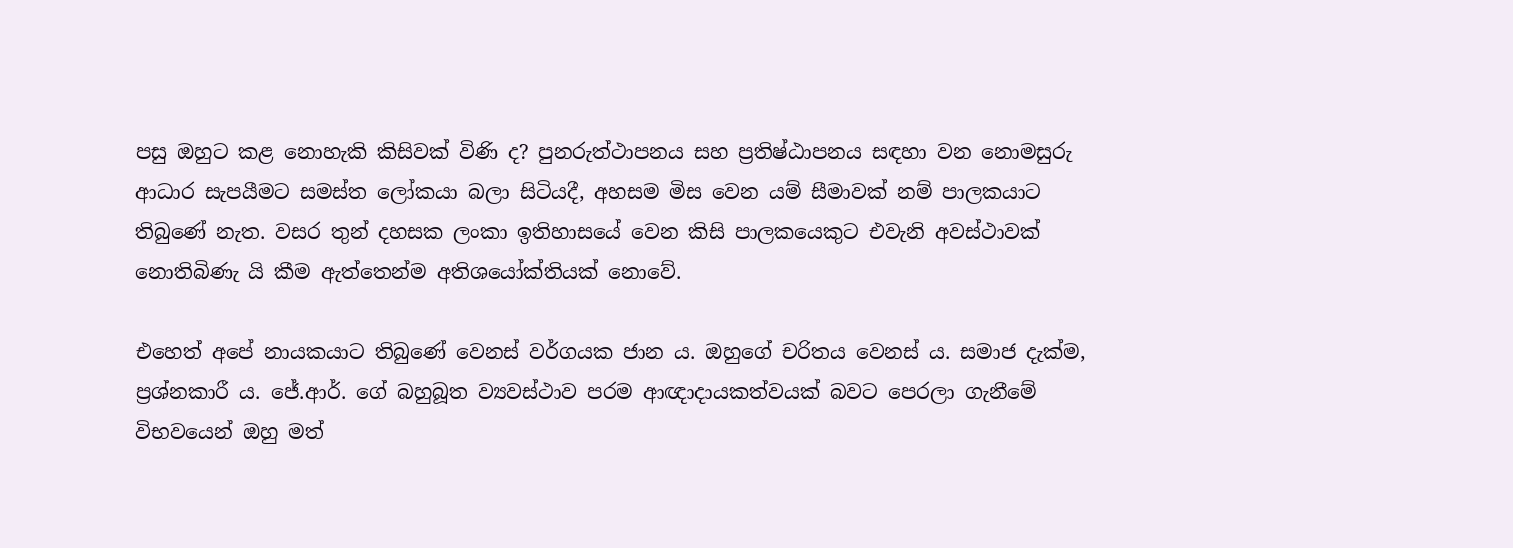පසු ඔහුට කළ නොහැකි කිසිවක් විණි ද? පුනරුත්ථාපනය සහ ප්‍රතිෂ්ඨාපනය සඳහා වන නොමසුරු ආධාර සැපයීමට සමස්ත ලෝකයා බලා සිටියදී, අහසම මිස වෙන යම් සීමාවක් නම් පාලකයාට තිබුණේ නැත. වසර තුන් දහසක ලංකා ඉතිහාසයේ වෙන කිසි පාලකයෙකුට එවැනි අවස්ථාවක් නොතිබිණැ යි කීම ඇත්තෙන්ම අතිශයෝක්තියක් නොවේ.

එහෙත් අපේ නායකයාට තිබුණේ වෙනස් වර්ගයක ජාන ය. ඔහුගේ චරිතය වෙනස් ය. සමාජ දැක්ම, ප්‍රශ්නකාරී ය. ජේ.ආර්. ගේ බහුබූත ව්‍යවස්ථාව පරම ආඥාදායකත්වයක් බවට පෙරලා ගැනීමේ විභවයෙන් ඔහු මත්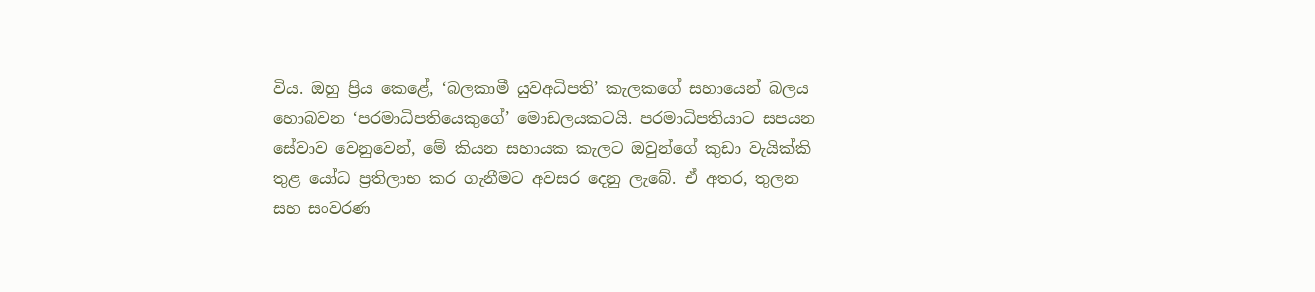විය. ඔහු ප්‍රිය කෙළේ, ‘බලකාමී යුවඅධිපති’ කැලකගේ සහායෙන් බලය හොබවන ‘පරමාධිපතියෙකුගේ’ මොඩලයකටයි. පරමාධිපතියාට සපයන සේවාව වෙනුවෙන්, මේ කියන සහායක කැලට ඔවුන්ගේ කුඩා වැයික්කි තුළ යෝධ ප්‍රතිලාභ කර ගැනීමට අවසර දෙනු ලැබේ. ඒ අතර, තුලන සහ සංවරණ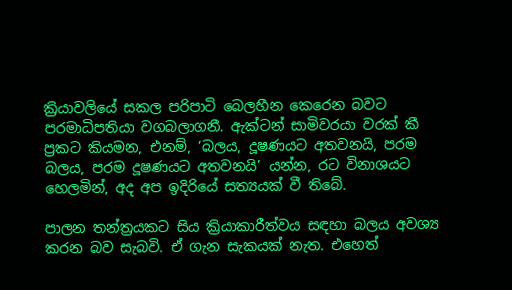ක්‍රියාවලියේ සකල පරිපාටි බෙලහීන කෙරෙන බවට පරමාධිපතියා වගබලාගනී. ඇක්ටන් සාමිවරයා වරක් කී ප්‍රකට කියමන, එනම්, ‘බලය, දූෂණයට අතවනයි, පරම බලය, පරම දූෂණයට අතවනයි’ යන්න, රට විනාශයට හෙලමින්, අද අප ඉදිරියේ සත්‍යයක් වී තිබේ.

පාලන තන්ත්‍රයකට සිය ක්‍රියාකාරීත්වය සඳහා බලය අවශ්‍ය කරන බව සැබවි. ඒ ගැන සැකයක් නැත. එහෙත්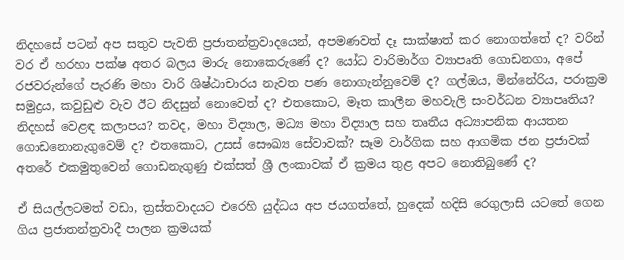නිදහසේ පටන් අප සතුව පැවති ප්‍රජාතන්ත්‍රවාදයෙන්, අපමණවත් දෑ සාක්ෂාත් කර නොගත්තේ ද? වරින් වර ඒ හරහා පක්ෂ අතර බලය මාරු නොකෙරුණේ ද? යෝධ වාරිමාර්ග ව්‍යාපෘති ගොඩනගා, අපේ රජවරුන්ගේ පැරණි මහා වාරි ශිෂ්ඨාචාරය නැවත පණ නොගැන්නුවෙම් ද? ගල්ඔය, මින්නේරිය, පරාක්‍රම සමුද්‍රය, කවුඩුළු වැව ඊට නිදසුන් නොවෙත් ද? එතකොට, මෑත කාලීන මහවැලි සංවර්ධන ව්‍යාපෘතිය? නිදහස් වෙළඳ කලාපය? තවද, මහා විද්‍යාල, මධ්‍ය මහා විද්‍යාල සහ තෘතීය අධ්‍යාපනික ආයතන ගොඩනොනැගුවෙම් ද? එතකොට, උසස් සෞඛ්‍ය සේවාවක්? සෑම වාර්ගික සහ ආගමික ජන ප්‍රජාවක් අතරේ එකමුතුවෙන් ගොඩනැගුණු එක්සත් ශ්‍රී ලංකාවක් ඒ ක්‍රමය තුළ අපට නොතිබුණේ ද?

ඒ සියල්ලටමත් වඩා, ත්‍රස්තවාදයට එරෙහි යුද්ධය අප ජයගත්තේ, හුදෙක් හදිසි රෙගුලාසි යටතේ ගෙන ගිය ප්‍රජාතන්ත්‍රවාදී පාලන ක්‍රමයක්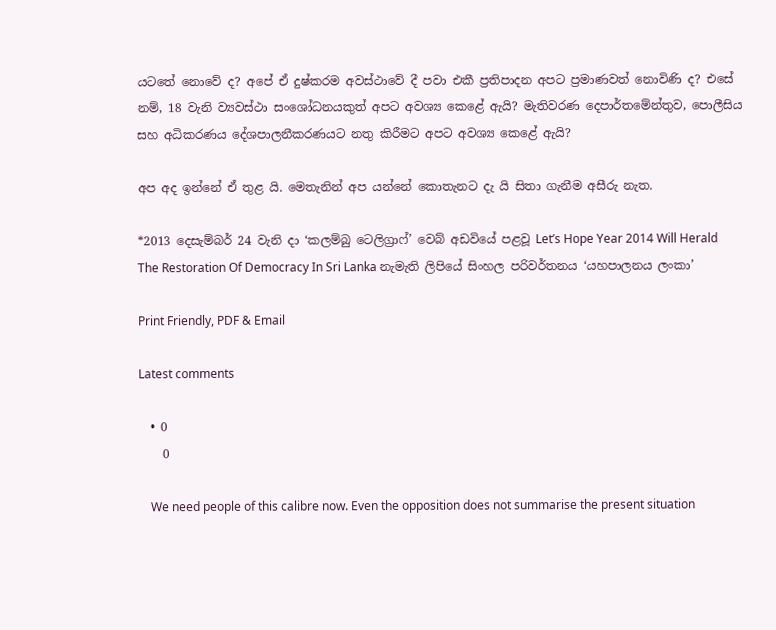යටතේ නොවේ ද? අපේ ඒ දුෂ්කරම අවස්ථාවේ දී පවා එකී ප්‍රතිපාදන අපට ප්‍රමාණවත් නොවිණි ද? එසේ නම්, 18 වැනි ව්‍යවස්ථා සංශෝධනයකුත් අපට අවශ්‍ය කෙළේ ඇයි? මැතිවරණ දෙපාර්තමේන්තුව, පොලීසිය සහ අධිකරණය දේශපාලනීකරණයට නතු කිරීමට අපට අවශ්‍ය කෙළේ ඇයි?

අප අද ඉන්නේ ඒ තුළ යි. මෙතැනින් අප යන්නේ කොතැනට දැ යි සිතා ගැනීම අසීරු නැත.

*2013 දෙසැම්බර් 24 වැනි දා ‘කලම්බු ටෙලිග්‍රාෆ්’ වෙබ් අඩවියේ පළවූ Let’s Hope Year 2014 Will Herald The Restoration Of Democracy In Sri Lanka නැමැති ලිපියේ සිංහල පරිවර්තනය ‘යහපාලනය ලංකා’

Print Friendly, PDF & Email

Latest comments

  • 0
    0

    We need people of this calibre now. Even the opposition does not summarise the present situation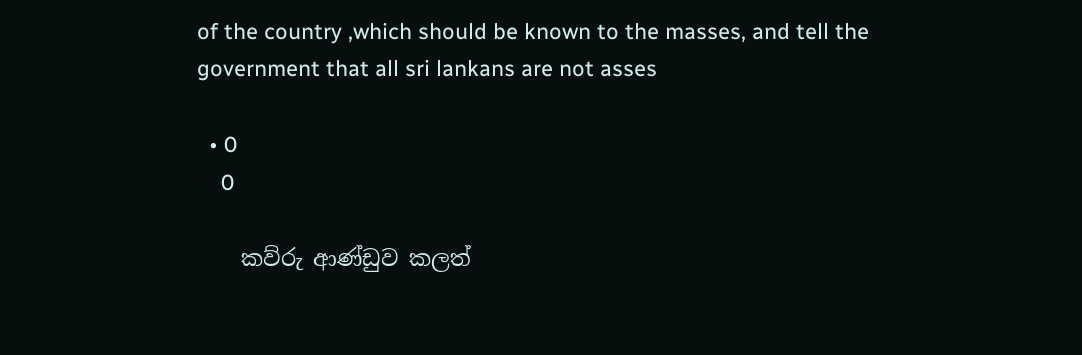of the country ,which should be known to the masses, and tell the government that all sri lankans are not asses

  • 0
    0

    කව්රු ආණ්ඩුව කලත්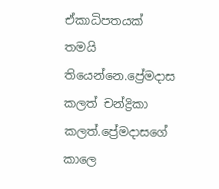ඒකාධිපතයක් තමයි තියෙන්නෙ.ප්‍රේමදාස කලත් චන්ද්‍රිකා කලත්.ප්‍රේමදාසගේ කාලෙ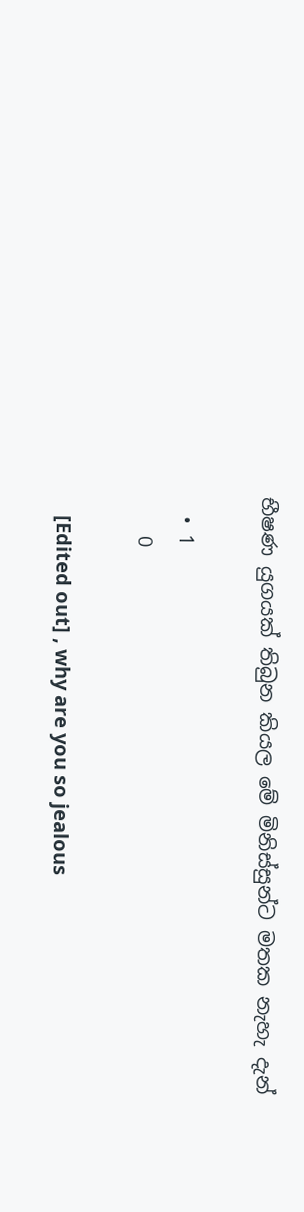භීෂණ යුගයක් තිබුන කියල මේ මිනිස්සුන්ට මතක නැහැ දැන්

  • 1
    0

    [Edited out] , why are you so jealous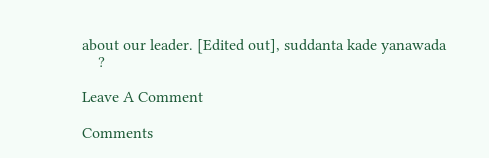about our leader. [Edited out], suddanta kade yanawada
    ?

Leave A Comment

Comments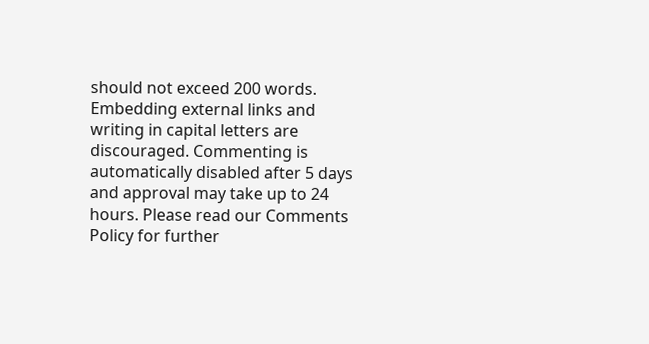should not exceed 200 words. Embedding external links and writing in capital letters are discouraged. Commenting is automatically disabled after 5 days and approval may take up to 24 hours. Please read our Comments Policy for further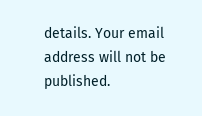details. Your email address will not be published.